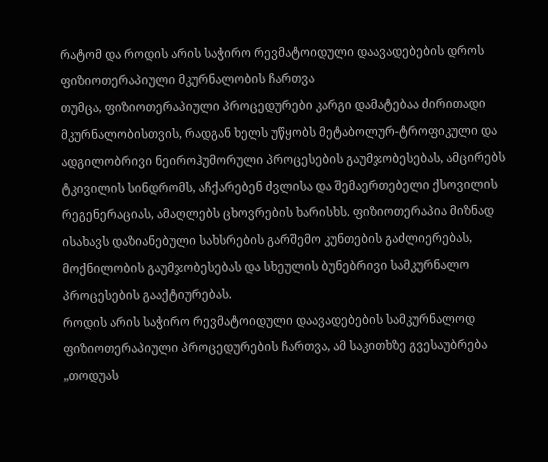რატომ და როდის არის საჭირო რევმატოიდული დაავადებების დროს ფიზიოთერაპიული მკურნალობის ჩართვა
თუმცა, ფიზიოთერაპიული პროცედურები კარგი დამატებაა ძირითადი მკურნალობისთვის, რადგან ხელს უწყობს მეტაბოლურ-ტროფიკული და ადგილობრივი ნეიროჰუმორული პროცესების გაუმჯობესებას, ამცირებს ტკივილის სინდრომს, აჩქარებენ ძვლისა და შემაერთებელი ქსოვილის რეგენერაციას, ამაღლებს ცხოვრების ხარისხს. ფიზიოთერაპია მიზნად ისახავს დაზიანებული სახსრების გარშემო კუნთების გაძლიერებას, მოქნილობის გაუმჯობესებას და სხეულის ბუნებრივი სამკურნალო პროცესების გააქტიურებას.
როდის არის საჭირო რევმატოიდული დაავადებების სამკურნალოდ ფიზიოთერაპიული პროცედურების ჩართვა, ამ საკითხზე გვესაუბრება „თოდუას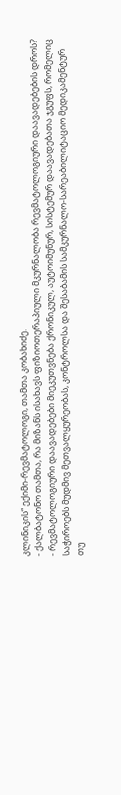კლინიკის“ ექიმი-რევმატოლოგი, თამთა კობახიძე.
- ქალბატონო თამთა, რა მიზანს ისახავს ფიზიოთერაპიული მკურნალობა რევმატოლოგიური დაავადებების დროს?
- რევმატოლოგიური დაავადებები მიეკუთვნება ქრონიკულ, აუტოიმუნურ, სისტემურ დაავადებათა ჯგუფს, რომელიც საჭიროებს მუდმივ მეთვალყურეობას, კონტროლსა და შესაბამის სამკურნალო-სარეაბილიტაციო მედიკამენტურ თუ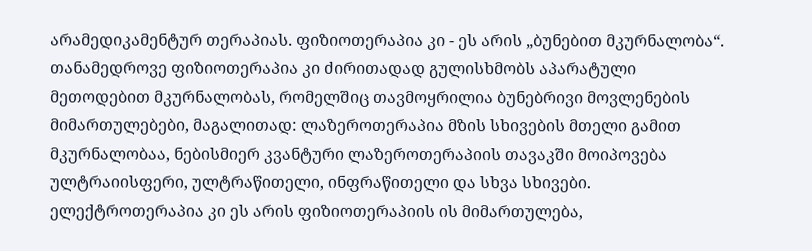არამედიკამენტურ თერაპიას. ფიზიოთერაპია კი - ეს არის „ბუნებით მკურნალობა“. თანამედროვე ფიზიოთერაპია კი ძირითადად გულისხმობს აპარატული მეთოდებით მკურნალობას, რომელშიც თავმოყრილია ბუნებრივი მოვლენების მიმართულებები, მაგალითად: ლაზეროთერაპია მზის სხივების მთელი გამით მკურნალობაა, ნებისმიერ კვანტური ლაზეროთერაპიის თავაკში მოიპოვება ულტრაიისფერი, ულტრაწითელი, ინფრაწითელი და სხვა სხივები. ელექტროთერაპია კი ეს არის ფიზიოთერაპიის ის მიმართულება,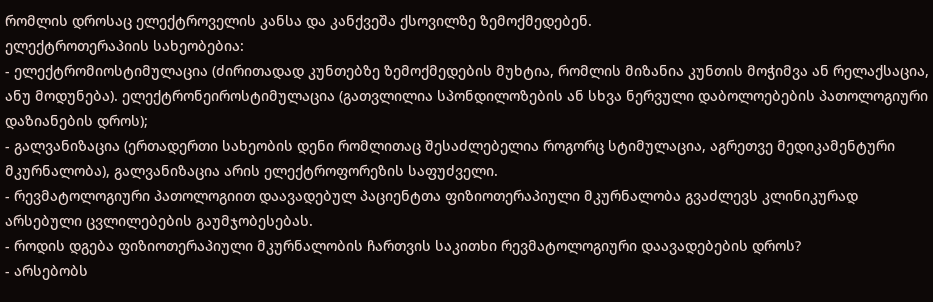რომლის დროსაც ელექტროველის კანსა და კანქვეშა ქსოვილზე ზემოქმედებენ.
ელექტროთერაპიის სახეობებია:
- ელექტრომიოსტიმულაცია (ძირითადად კუნთებზე ზემოქმედების მუხტია, რომლის მიზანია კუნთის მოჭიმვა ან რელაქსაცია, ანუ მოდუნება). ელექტრონეიროსტიმულაცია (გათვლილია სპონდილოზების ან სხვა ნერვული დაბოლოებების პათოლოგიური დაზიანების დროს);
- გალვანიზაცია (ერთადერთი სახეობის დენი რომლითაც შესაძლებელია როგორც სტიმულაცია, აგრეთვე მედიკამენტური მკურნალობა), გალვანიზაცია არის ელექტროფორეზის საფუძველი.
- რევმატოლოგიური პათოლოგიით დაავადებულ პაციენტთა ფიზიოთერაპიული მკურნალობა გვაძლევს კლინიკურად არსებული ცვლილებების გაუმჯობესებას.
- როდის დგება ფიზიოთერაპიული მკურნალობის ჩართვის საკითხი რევმატოლოგიური დაავადებების დროს?
- არსებობს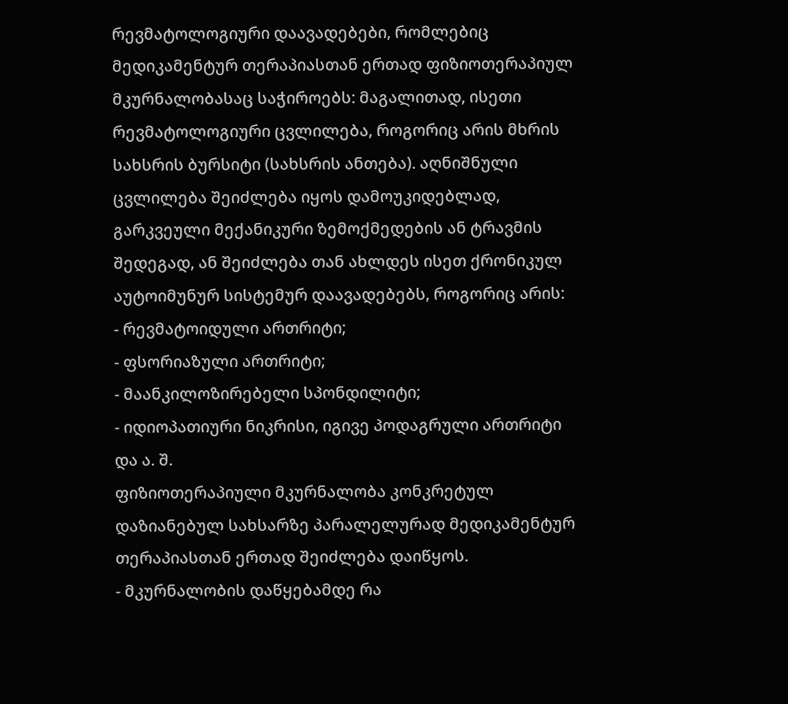რევმატოლოგიური დაავადებები, რომლებიც მედიკამენტურ თერაპიასთან ერთად ფიზიოთერაპიულ მკურნალობასაც საჭიროებს: მაგალითად, ისეთი რევმატოლოგიური ცვლილება, როგორიც არის მხრის სახსრის ბურსიტი (სახსრის ანთება). აღნიშნული ცვლილება შეიძლება იყოს დამოუკიდებლად, გარკვეული მექანიკური ზემოქმედების ან ტრავმის შედეგად, ან შეიძლება თან ახლდეს ისეთ ქრონიკულ აუტოიმუნურ სისტემურ დაავადებებს, როგორიც არის:
- რევმატოიდული ართრიტი;
- ფსორიაზული ართრიტი;
- მაანკილოზირებელი სპონდილიტი;
- იდიოპათიური ნიკრისი, იგივე პოდაგრული ართრიტი და ა. შ.
ფიზიოთერაპიული მკურნალობა კონკრეტულ დაზიანებულ სახსარზე პარალელურად მედიკამენტურ თერაპიასთან ერთად შეიძლება დაიწყოს.
- მკურნალობის დაწყებამდე რა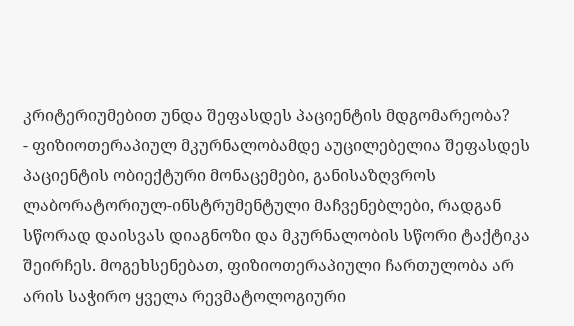კრიტერიუმებით უნდა შეფასდეს პაციენტის მდგომარეობა?
- ფიზიოთერაპიულ მკურნალობამდე აუცილებელია შეფასდეს პაციენტის ობიექტური მონაცემები, განისაზღვროს ლაბორატორიულ-ინსტრუმენტული მაჩვენებლები, რადგან სწორად დაისვას დიაგნოზი და მკურნალობის სწორი ტაქტიკა შეირჩეს. მოგეხსენებათ, ფიზიოთერაპიული ჩართულობა არ არის საჭირო ყველა რევმატოლოგიური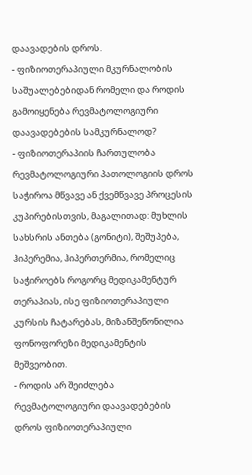დაავადების დროს.
- ფიზიოთერაპიული მკურნალობის საშუალებებიდან რომელი და როდის გამოიყენება რევმატოლოგიური დაავადებების სამკურნალოდ?
- ფიზიოთერაპიის ჩართულობა რევმატოლოგიური პათოლოგიის დროს საჭიროა მწვავე ან ქვემწვავე პროცესის კუპირებისთვის, მაგალითად: მუხლის სახსრის ანთება (გონიტი), შეშუპება, ჰიპერემია, ჰიპერთერმია, რომელიც საჭიროებს როგორც მედიკამენტურ თერაპიას, ისე ფიზიოთერაპიული კურსის ჩატარებას, მიზანშეწონილია ფონოფორეზი მედიკამენტის მეშვეობით.
- როდის არ შეიძლება რევმატოლოგიური დაავადებების დროს ფიზიოთერაპიული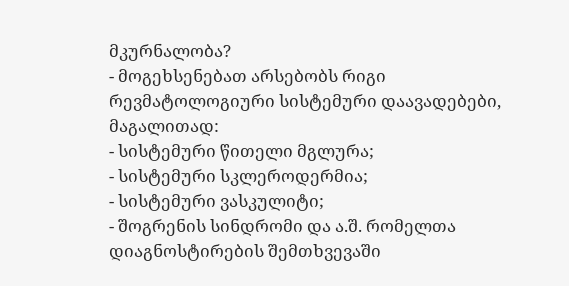მკურნალობა?
- მოგეხსენებათ არსებობს რიგი რევმატოლოგიური სისტემური დაავადებები, მაგალითად:
- სისტემური წითელი მგლურა;
- სისტემური სკლეროდერმია;
- სისტემური ვასკულიტი;
- შოგრენის სინდრომი და ა.შ. რომელთა დიაგნოსტირების შემთხვევაში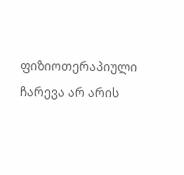ფიზიოთერაპიული ჩარევა არ არის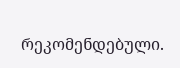რეკომენდებული.